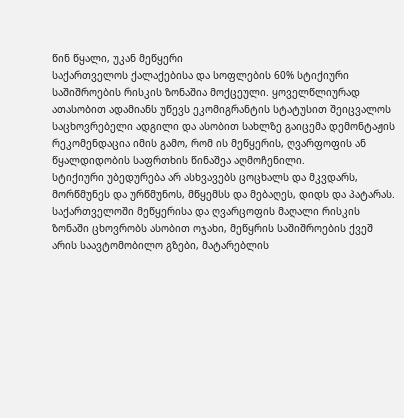წინ წყალი, უკან მეწყერი
საქართველოს ქალაქებისა და სოფლების 60% სტიქიური საშიშროების რისკის ზონაშია მოქცეული. ყოველწლიურად ათასობით ადამიანს უწევს ეკომიგრანტის სტატუსით შეიცვალოს საცხოვრებელი ადგილი და ასობით სახლზე გაიცემა დემონტაჟის რეკომენდაცია იმის გამო, რომ ის მეწყერის, ღვარფოფის ან წყალდიდობის საფრთხის წინაშეა აღმოჩენილი.
სტიქიური უბედურება არ ასხვავებს ცოცხალს და მკვდარს, მორწმუნეს და ურწმუნოს, მწყემსს და მებაღეს, დიდს და პატარას. საქართველოში მეწყერისა და ღვარცოფის მაღალი რისკის ზონაში ცხოვრობს ასობით ოჯახი, მეწყრის საშიშროების ქვეშ არის საავტომობილო გზები, მატარებლის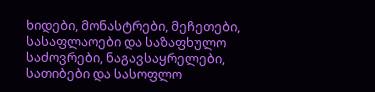ხიდები, მონასტრები, მეჩეთები, სასაფლაოები და საზაფხულო საძოვრები, ნაგავსაყრელები, სათიბები და სასოფლო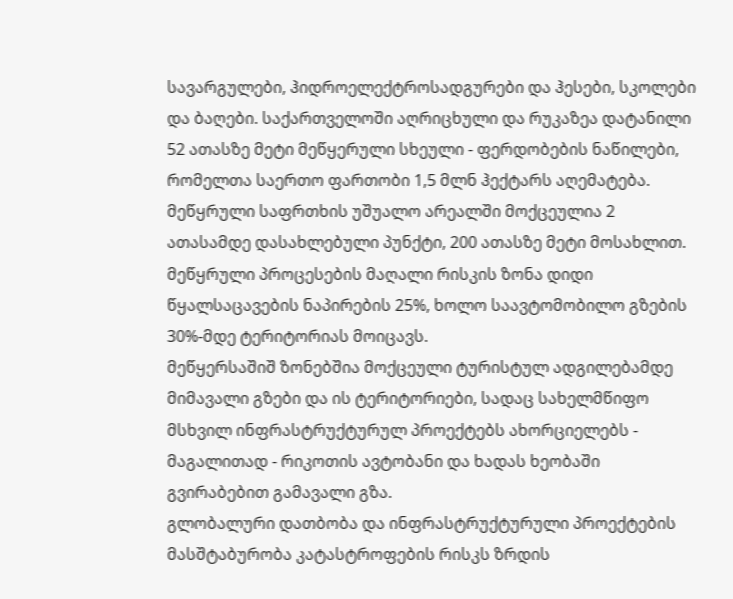სავარგულები, ჰიდროელექტროსადგურები და ჰესები, სკოლები და ბაღები. საქართველოში აღრიცხული და რუკაზეა დატანილი 52 ათასზე მეტი მეწყერული სხეული - ფერდობების ნაწილები, რომელთა საერთო ფართობი 1,5 მლნ ჰექტარს აღემატება.
მეწყრული საფრთხის უშუალო არეალში მოქცეულია 2 ათასამდე დასახლებული პუნქტი, 200 ათასზე მეტი მოსახლით. მეწყრული პროცესების მაღალი რისკის ზონა დიდი წყალსაცავების ნაპირების 25%, ხოლო საავტომობილო გზების 30%-მდე ტერიტორიას მოიცავს.
მეწყერსაშიშ ზონებშია მოქცეული ტურისტულ ადგილებამდე მიმავალი გზები და ის ტერიტორიები, სადაც სახელმწიფო მსხვილ ინფრასტრუქტურულ პროექტებს ახორციელებს - მაგალითად - რიკოთის ავტობანი და ხადას ხეობაში გვირაბებით გამავალი გზა.
გლობალური დათბობა და ინფრასტრუქტურული პროექტების მასშტაბურობა კატასტროფების რისკს ზრდის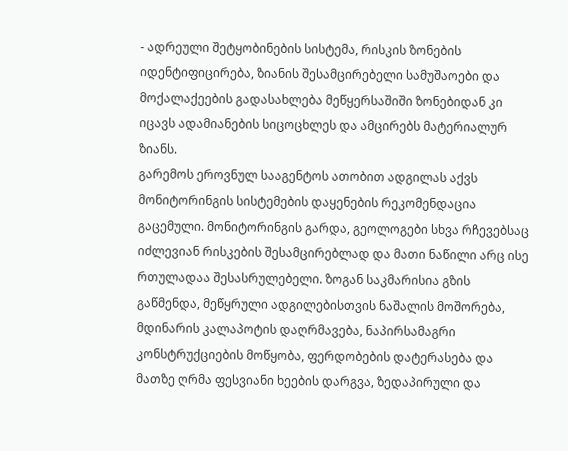- ადრეული შეტყობინების სისტემა, რისკის ზონების იდენტიფიცირება, ზიანის შესამცირებელი სამუშაოები და მოქალაქეების გადასახლება მეწყერსაშიში ზონებიდან კი იცავს ადამიანების სიცოცხლეს და ამცირებს მატერიალურ ზიანს.
გარემოს ეროვნულ სააგენტოს ათობით ადგილას აქვს მონიტორინგის სისტემების დაყენების რეკომენდაცია გაცემული. მონიტორინგის გარდა, გეოლოგები სხვა რჩევებსაც იძლევიან რისკების შესამცირებლად და მათი ნაწილი არც ისე რთულადაა შესასრულებელი. ზოგან საკმარისია გზის გაწმენდა, მეწყრული ადგილებისთვის ნაშალის მოშორება, მდინარის კალაპოტის დაღრმავება, ნაპირსამაგრი კონსტრუქციების მოწყობა, ფერდობების დატერასება და მათზე ღრმა ფესვიანი ხეების დარგვა, ზედაპირული და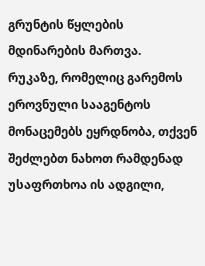გრუნტის წყლების მდინარების მართვა.
რუკაზე, რომელიც გარემოს ეროვნული სააგენტოს მონაცემებს ეყრდნობა, თქვენ შეძლებთ ნახოთ რამდენად უსაფრთხოა ის ადგილი,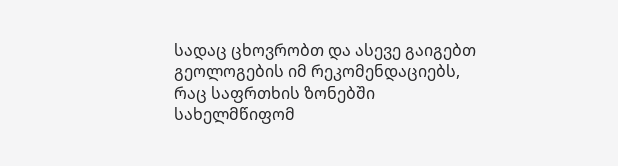სადაც ცხოვრობთ და ასევე გაიგებთ გეოლოგების იმ რეკომენდაციებს, რაც საფრთხის ზონებში სახელმწიფომ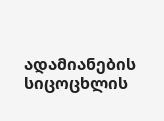ადამიანების სიცოცხლის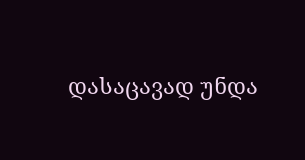დასაცავად უნდა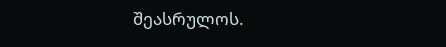შეასრულოს.